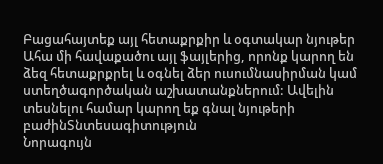Բացահայտեք այլ հետաքրքիր և օգտակար նյութեր
Ահա մի հավաքածու այլ ֆայլերից, որոնք կարող են ձեզ հետաքրքրել և օգնել ձեր ուսումնասիրման կամ ստեղծագործական աշխատանքներում: Ավելին տեսնելու համար կարող եք գնալ նյութերի բաժինՏնտեսագիտություն
Նորագույն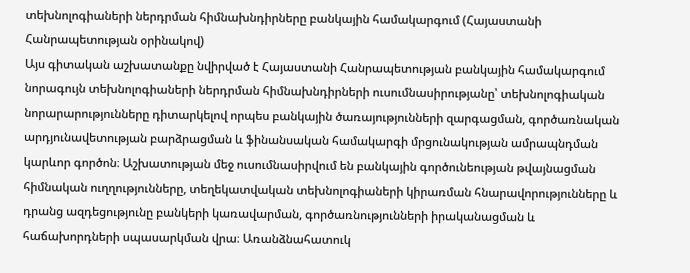տեխնոլոգիաների ներդրման հիմնախնդիրները բանկային համակարգում (Հայաստանի Հանրապետության օրինակով)
Այս գիտական աշխատանքը նվիրված է Հայաստանի Հանրապետության բանկային համակարգում նորագույն տեխնոլոգիաների ներդրման հիմնախնդիրների ուսումնասիրությանը՝ տեխնոլոգիական նորարարությունները դիտարկելով որպես բանկային ծառայությունների զարգացման, գործառնական արդյունավետության բարձրացման և ֆինանսական համակարգի մրցունակության ամրապնդման կարևոր գործոն։ Աշխատության մեջ ուսումնասիրվում են բանկային գործունեության թվայնացման հիմնական ուղղությունները, տեղեկատվական տեխնոլոգիաների կիրառման հնարավորությունները և դրանց ազդեցությունը բանկերի կառավարման, գործառնությունների իրականացման և հաճախորդների սպասարկման վրա։ Առանձնահատուկ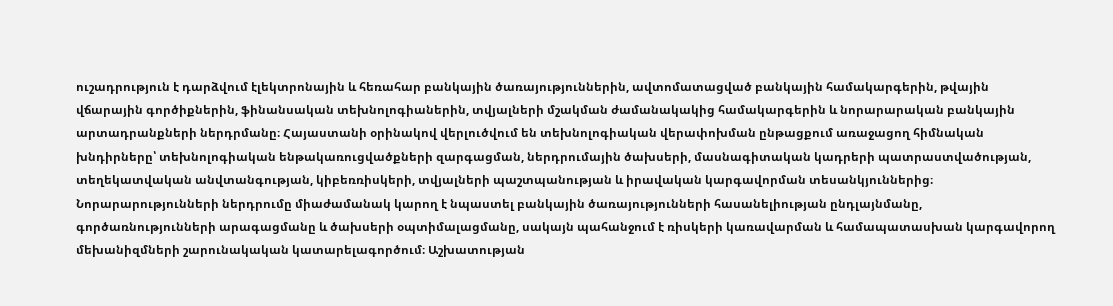ուշադրություն է դարձվում էլեկտրոնային և հեռահար բանկային ծառայություններին, ավտոմատացված բանկային համակարգերին, թվային վճարային գործիքներին, ֆինանսական տեխնոլոգիաներին, տվյալների մշակման ժամանակակից համակարգերին և նորարարական բանկային արտադրանքների ներդրմանը։ Հայաստանի օրինակով վերլուծվում են տեխնոլոգիական վերափոխման ընթացքում առաջացող հիմնական խնդիրները՝ տեխնոլոգիական ենթակառուցվածքների զարգացման, ներդրումային ծախսերի, մասնագիտական կադրերի պատրաստվածության, տեղեկատվական անվտանգության, կիբեռռիսկերի, տվյալների պաշտպանության և իրավական կարգավորման տեսանկյուններից։ Նորարարությունների ներդրումը միաժամանակ կարող է նպաստել բանկային ծառայությունների հասանելիության ընդլայնմանը, գործառնությունների արագացմանը և ծախսերի օպտիմալացմանը, սակայն պահանջում է ռիսկերի կառավարման և համապատասխան կարգավորող մեխանիզմների շարունակական կատարելագործում։ Աշխատության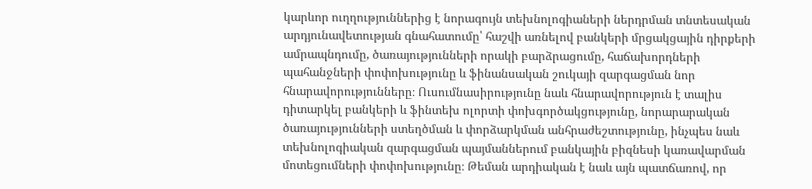կարևոր ուղղություններից է նորագույն տեխնոլոգիաների ներդրման տնտեսական արդյունավետության գնահատումը՝ հաշվի առնելով բանկերի մրցակցային դիրքերի ամրապնդումը, ծառայությունների որակի բարձրացումը, հաճախորդների պահանջների փոփոխությունը և ֆինանսական շուկայի զարգացման նոր հնարավորությունները։ Ուսումնասիրությունը նաև հնարավորություն է տալիս դիտարկել բանկերի և ֆինտեխ ոլորտի փոխգործակցությունը, նորարարական ծառայությունների ստեղծման և փորձարկման անհրաժեշտությունը, ինչպես նաև տեխնոլոգիական զարգացման պայմաններում բանկային բիզնեսի կառավարման մոտեցումների փոփոխությունը։ Թեման արդիական է նաև այն պատճառով, որ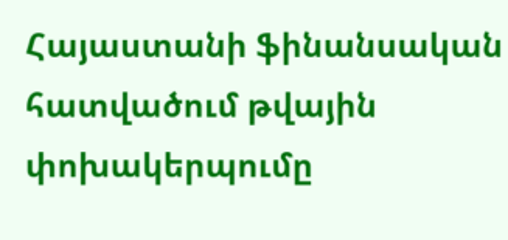Հայաստանի ֆինանսական հատվածում թվային փոխակերպումը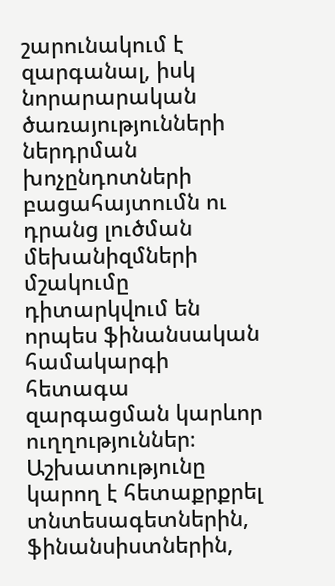շարունակում է զարգանալ, իսկ նորարարական ծառայությունների ներդրման խոչընդոտների բացահայտումն ու դրանց լուծման մեխանիզմների մշակումը դիտարկվում են որպես ֆինանսական համակարգի հետագա զարգացման կարևոր ուղղություններ։ Աշխատությունը կարող է հետաքրքրել տնտեսագետներին, ֆինանսիստներին,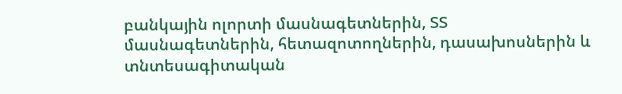բանկային ոլորտի մասնագետներին, ՏՏ մասնագետներին, հետազոտողներին, դասախոսներին և տնտեսագիտական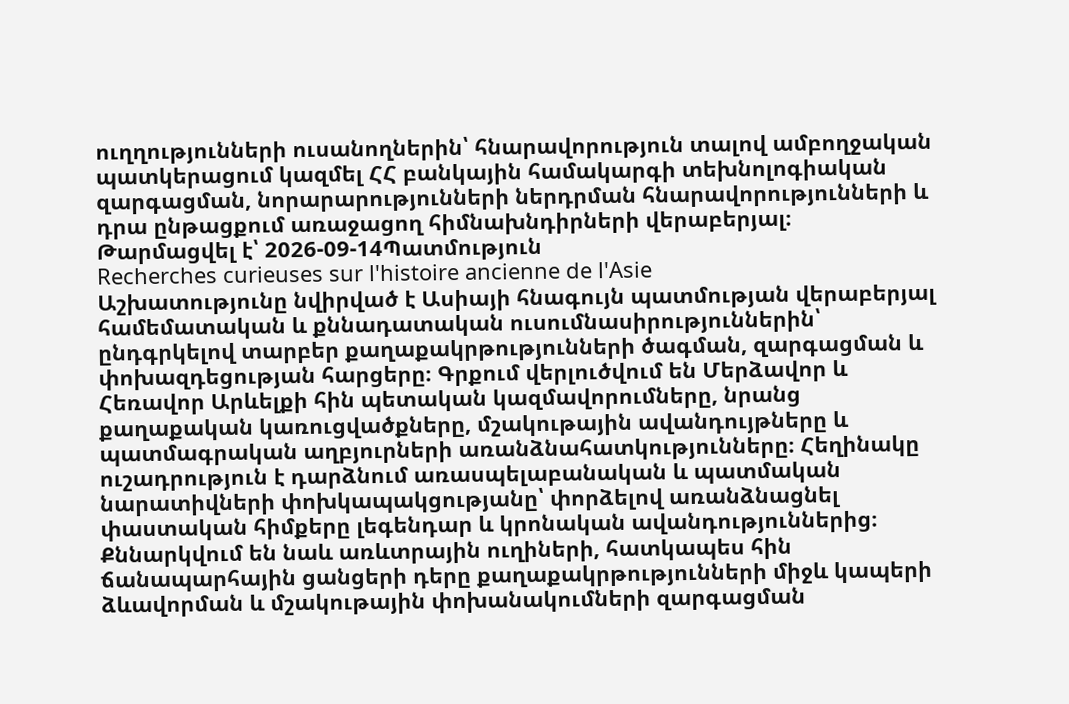ուղղությունների ուսանողներին՝ հնարավորություն տալով ամբողջական պատկերացում կազմել ՀՀ բանկային համակարգի տեխնոլոգիական զարգացման, նորարարությունների ներդրման հնարավորությունների և դրա ընթացքում առաջացող հիմնախնդիրների վերաբերյալ։
Թարմացվել է՝ 2026-09-14Պատմություն
Recherches curieuses sur l'histoire ancienne de l'Asie
Աշխատությունը նվիրված է Ասիայի հնագույն պատմության վերաբերյալ համեմատական և քննադատական ուսումնասիրություններին՝ ընդգրկելով տարբեր քաղաքակրթությունների ծագման, զարգացման և փոխազդեցության հարցերը։ Գրքում վերլուծվում են Մերձավոր և Հեռավոր Արևելքի հին պետական կազմավորումները, նրանց քաղաքական կառուցվածքները, մշակութային ավանդույթները և պատմագրական աղբյուրների առանձնահատկությունները։ Հեղինակը ուշադրություն է դարձնում առասպելաբանական և պատմական նարատիվների փոխկապակցությանը՝ փորձելով առանձնացնել փաստական հիմքերը լեգենդար և կրոնական ավանդություններից։ Քննարկվում են նաև առևտրային ուղիների, հատկապես հին ճանապարհային ցանցերի դերը քաղաքակրթությունների միջև կապերի ձևավորման և մշակութային փոխանակումների զարգացման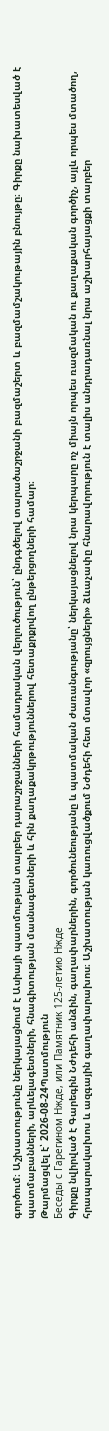գործում։ Աշխատությունը ներկայացնում է Ասիայի պատմության տարբեր դարաշրջանների համադրական վերլուծություն՝ ընդգծելով տարածաշրջանի բազմաշերտ և բազմամշակութային բնույթը։ Գիրքը նախատեսված է պատմաբանների, արևելագետների, հնագիտության մասնագետների և հին քաղաքակրթություններով հետաքրքրվող ընթերցողների համար։
Թարմացվել է՝ 2026-08-24Պատմություն
Беседы с Гарегином Нжде, или Памятник 125-летию Нжде
Գիրքը նվիրված է Գարեգին Նժդեհի անձին, գաղափարներին, գործունեությանը և պատմական ժառանգությանը՝ ներկայացնելով նրա կերպարը ոչ միայն որպես ռազմական ու քաղաքական գործիչ, այլև որպես մտածող, հրապարակախոս և ազգային գաղափարախոս։ Աշխատության կառուցվածքում Նժդեհի հետ մտավոր «զրույցների» ձևաչափը հնարավորություն է տալիս անդրադառնալ նրա աշխարհայացքի տարբեր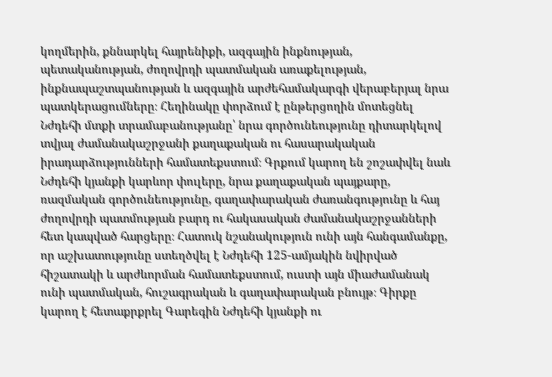կողմերին, քննարկել հայրենիքի, ազգային ինքնության, պետականության, ժողովրդի պատմական առաքելության, ինքնապաշտպանության և ազգային արժեհամակարգի վերաբերյալ նրա պատկերացումները։ Հեղինակը փորձում է ընթերցողին մոտեցնել Նժդեհի մտքի տրամաբանությանը՝ նրա գործունեությունը դիտարկելով տվյալ ժամանակաշրջանի քաղաքական ու հասարակական իրադարձությունների համատեքստում։ Գրքում կարող են շոշափվել նաև Նժդեհի կյանքի կարևոր փուլերը, նրա քաղաքական պայքարը, ռազմական գործունեությունը, գաղափարական ժառանգությունը և հայ ժողովրդի պատմության բարդ ու հակասական ժամանակաշրջանների հետ կապված հարցերը։ Հատուկ նշանակություն ունի այն հանգամանքը, որ աշխատությունը ստեղծվել է Նժդեհի 125-ամյակին նվիրված հիշատակի և արժևորման համատեքստում, ուստի այն միաժամանակ ունի պատմական, հուշագրական և գաղափարական բնույթ։ Գիրքը կարող է հետաքրքրել Գարեգին Նժդեհի կյանքի ու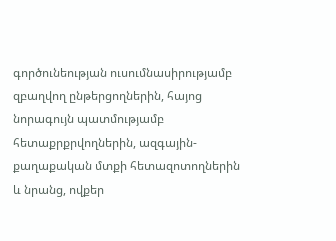գործունեության ուսումնասիրությամբ զբաղվող ընթերցողներին, հայոց նորագույն պատմությամբ հետաքրքրվողներին, ազգային-քաղաքական մտքի հետազոտողներին և նրանց, ովքեր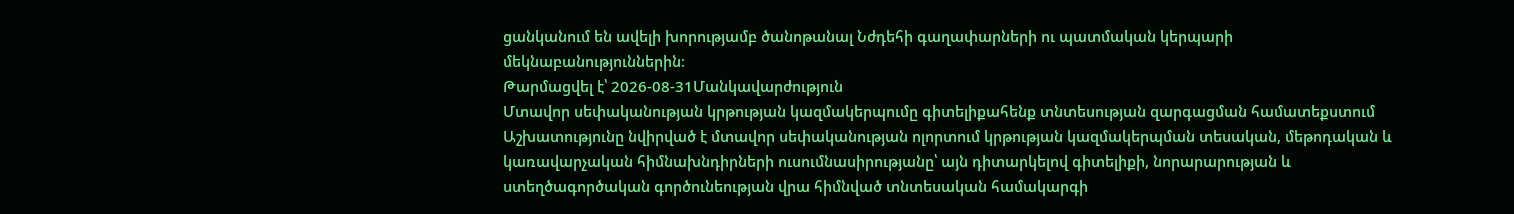ցանկանում են ավելի խորությամբ ծանոթանալ Նժդեհի գաղափարների ու պատմական կերպարի մեկնաբանություններին։
Թարմացվել է՝ 2026-08-31Մանկավարժություն
Մտավոր սեփականության կրթության կազմակերպումը գիտելիքահենք տնտեսության զարգացման համատեքստում
Աշխատությունը նվիրված է մտավոր սեփականության ոլորտում կրթության կազմակերպման տեսական, մեթոդական և կառավարչական հիմնախնդիրների ուսումնասիրությանը՝ այն դիտարկելով գիտելիքի, նորարարության և ստեղծագործական գործունեության վրա հիմնված տնտեսական համակարգի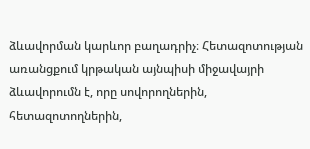ձևավորման կարևոր բաղադրիչ։ Հետազոտության առանցքում կրթական այնպիսի միջավայրի ձևավորումն է, որը սովորողներին, հետազոտողներին,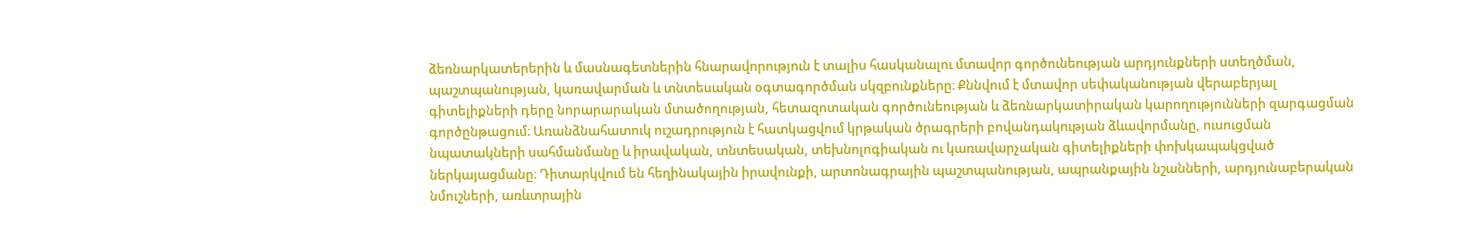ձեռնարկատերերին և մասնագետներին հնարավորություն է տալիս հասկանալու մտավոր գործունեության արդյունքների ստեղծման, պաշտպանության, կառավարման և տնտեսական օգտագործման սկզբունքները։ Քննվում է մտավոր սեփականության վերաբերյալ գիտելիքների դերը նորարարական մտածողության, հետազոտական գործունեության և ձեռնարկատիրական կարողությունների զարգացման գործընթացում։ Առանձնահատուկ ուշադրություն է հատկացվում կրթական ծրագրերի բովանդակության ձևավորմանը, ուսուցման նպատակների սահմանմանը և իրավական, տնտեսական, տեխնոլոգիական ու կառավարչական գիտելիքների փոխկապակցված ներկայացմանը։ Դիտարկվում են հեղինակային իրավունքի, արտոնագրային պաշտպանության, ապրանքային նշանների, արդյունաբերական նմուշների, առևտրային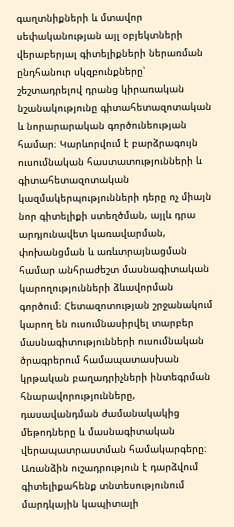գաղտնիքների և մտավոր սեփականության այլ օբյեկտների վերաբերյալ գիտելիքների ներառման ընդհանուր սկզբունքները՝ շեշտադրելով դրանց կիրառական նշանակությունը գիտահետազոտական և նորարարական գործունեության համար։ Կարևորվում է բարձրագույն ուսումնական հաստատությունների և գիտահետազոտական կազմակերպությունների դերը ոչ միայն նոր գիտելիքի ստեղծման, այլև դրա արդյունավետ կառավարման, փոխանցման և առևտրայնացման համար անհրաժեշտ մասնագիտական կարողությունների ձևավորման գործում։ Հետազոտության շրջանակում կարող են ուսումնասիրվել տարբեր մասնագիտությունների ուսումնական ծրագրերում համապատասխան կրթական բաղադրիչների ինտեգրման հնարավորությունները, դասավանդման ժամանակակից մեթոդները և մասնագիտական վերապատրաստման համակարգերը։ Առանձին ուշադրություն է դարձվում գիտելիքահենք տնտեսությունում մարդկային կապիտալի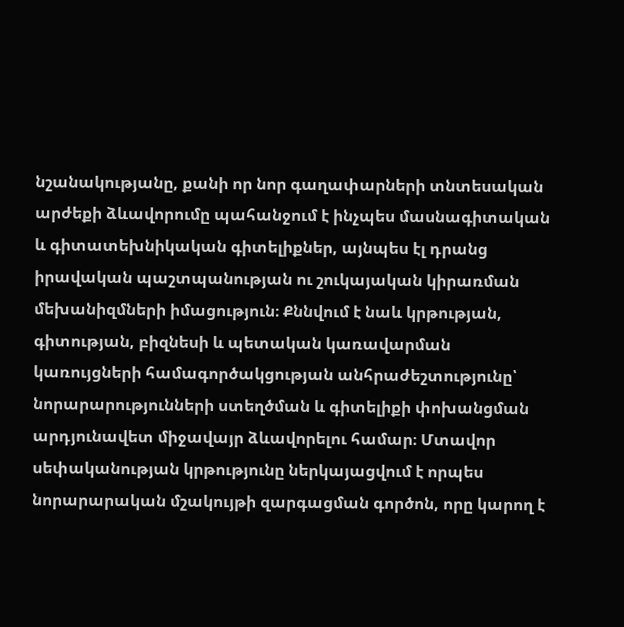նշանակությանը, քանի որ նոր գաղափարների տնտեսական արժեքի ձևավորումը պահանջում է ինչպես մասնագիտական և գիտատեխնիկական գիտելիքներ, այնպես էլ դրանց իրավական պաշտպանության ու շուկայական կիրառման մեխանիզմների իմացություն։ Քննվում է նաև կրթության, գիտության, բիզնեսի և պետական կառավարման կառույցների համագործակցության անհրաժեշտությունը՝ նորարարությունների ստեղծման և գիտելիքի փոխանցման արդյունավետ միջավայր ձևավորելու համար։ Մտավոր սեփականության կրթությունը ներկայացվում է որպես նորարարական մշակույթի զարգացման գործոն, որը կարող է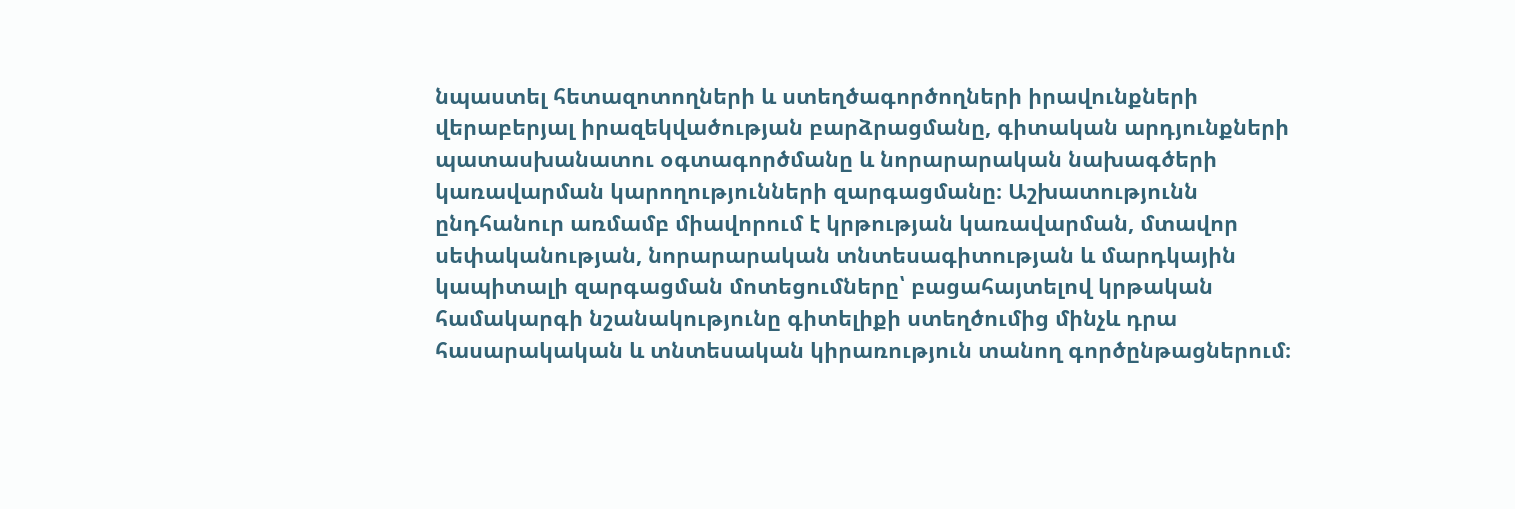նպաստել հետազոտողների և ստեղծագործողների իրավունքների վերաբերյալ իրազեկվածության բարձրացմանը, գիտական արդյունքների պատասխանատու օգտագործմանը և նորարարական նախագծերի կառավարման կարողությունների զարգացմանը։ Աշխատությունն ընդհանուր առմամբ միավորում է կրթության կառավարման, մտավոր սեփականության, նորարարական տնտեսագիտության և մարդկային կապիտալի զարգացման մոտեցումները՝ բացահայտելով կրթական համակարգի նշանակությունը գիտելիքի ստեղծումից մինչև դրա հասարակական և տնտեսական կիրառություն տանող գործընթացներում։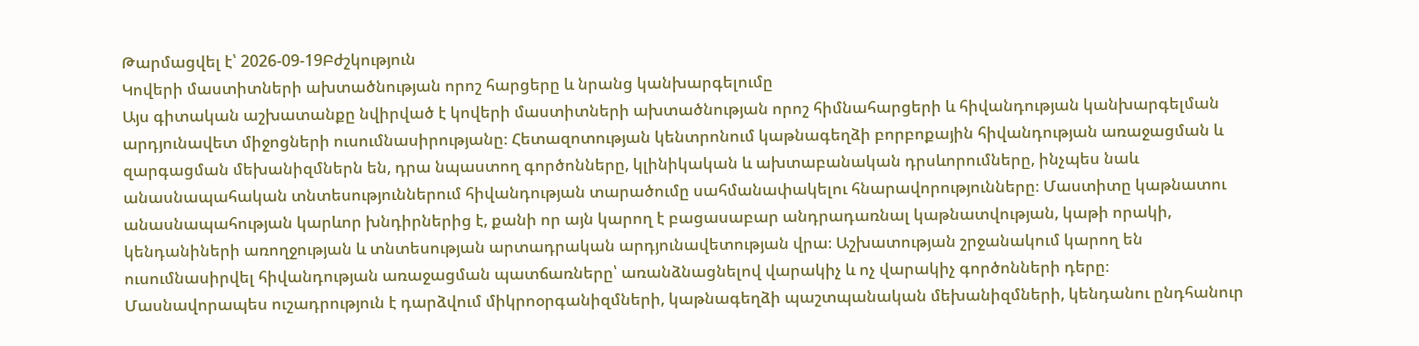Թարմացվել է՝ 2026-09-19Բժշկություն
Կովերի մաստիտների ախտածնության որոշ հարցերը և նրանց կանխարգելումը
Այս գիտական աշխատանքը նվիրված է կովերի մաստիտների ախտածնության որոշ հիմնահարցերի և հիվանդության կանխարգելման արդյունավետ միջոցների ուսումնասիրությանը։ Հետազոտության կենտրոնում կաթնագեղձի բորբոքային հիվանդության առաջացման և զարգացման մեխանիզմներն են, դրա նպաստող գործոնները, կլինիկական և ախտաբանական դրսևորումները, ինչպես նաև անասնապահական տնտեսություններում հիվանդության տարածումը սահմանափակելու հնարավորությունները։ Մաստիտը կաթնատու անասնապահության կարևոր խնդիրներից է, քանի որ այն կարող է բացասաբար անդրադառնալ կաթնատվության, կաթի որակի, կենդանիների առողջության և տնտեսության արտադրական արդյունավետության վրա։ Աշխատության շրջանակում կարող են ուսումնասիրվել հիվանդության առաջացման պատճառները՝ առանձնացնելով վարակիչ և ոչ վարակիչ գործոնների դերը։ Մասնավորապես ուշադրություն է դարձվում միկրոօրգանիզմների, կաթնագեղձի պաշտպանական մեխանիզմների, կենդանու ընդհանուր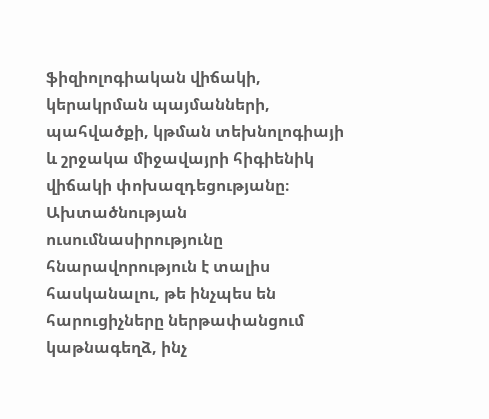ֆիզիոլոգիական վիճակի, կերակրման պայմանների, պահվածքի, կթման տեխնոլոգիայի և շրջակա միջավայրի հիգիենիկ վիճակի փոխազդեցությանը։ Ախտածնության ուսումնասիրությունը հնարավորություն է տալիս հասկանալու, թե ինչպես են հարուցիչները ներթափանցում կաթնագեղձ, ինչ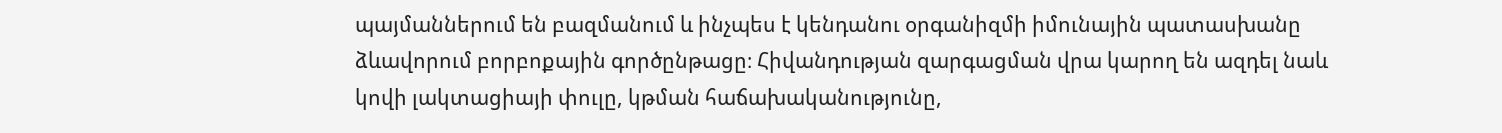պայմաններում են բազմանում և ինչպես է կենդանու օրգանիզմի իմունային պատասխանը ձևավորում բորբոքային գործընթացը։ Հիվանդության զարգացման վրա կարող են ազդել նաև կովի լակտացիայի փուլը, կթման հաճախականությունը,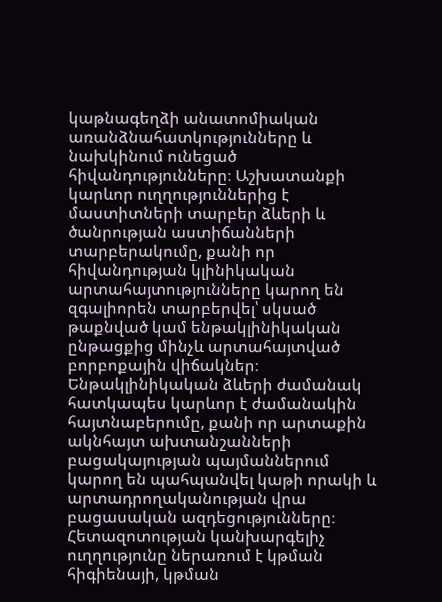կաթնագեղձի անատոմիական առանձնահատկությունները և նախկինում ունեցած հիվանդությունները։ Աշխատանքի կարևոր ուղղություններից է մաստիտների տարբեր ձևերի և ծանրության աստիճանների տարբերակումը, քանի որ հիվանդության կլինիկական արտահայտությունները կարող են զգալիորեն տարբերվել՝ սկսած թաքնված կամ ենթակլինիկական ընթացքից մինչև արտահայտված բորբոքային վիճակներ։ Ենթակլինիկական ձևերի ժամանակ հատկապես կարևոր է ժամանակին հայտնաբերումը, քանի որ արտաքին ակնհայտ ախտանշանների բացակայության պայմաններում կարող են պահպանվել կաթի որակի և արտադրողականության վրա բացասական ազդեցությունները։ Հետազոտության կանխարգելիչ ուղղությունը ներառում է կթման հիգիենայի, կթման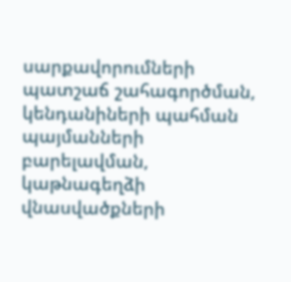սարքավորումների պատշաճ շահագործման, կենդանիների պահման պայմանների բարելավման, կաթնագեղձի վնասվածքների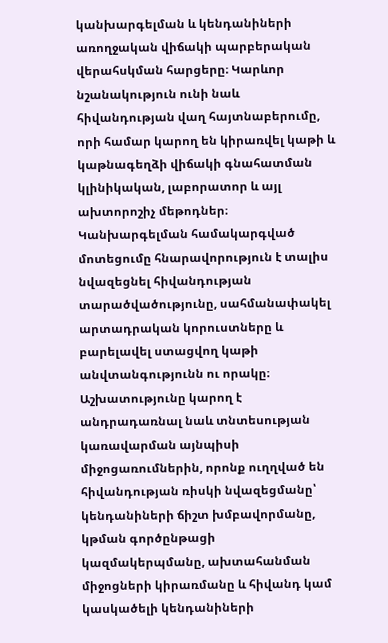կանխարգելման և կենդանիների առողջական վիճակի պարբերական վերահսկման հարցերը։ Կարևոր նշանակություն ունի նաև հիվանդության վաղ հայտնաբերումը, որի համար կարող են կիրառվել կաթի և կաթնագեղձի վիճակի գնահատման կլինիկական, լաբորատոր և այլ ախտորոշիչ մեթոդներ։ Կանխարգելման համակարգված մոտեցումը հնարավորություն է տալիս նվազեցնել հիվանդության տարածվածությունը, սահմանափակել արտադրական կորուստները և բարելավել ստացվող կաթի անվտանգությունն ու որակը։ Աշխատությունը կարող է անդրադառնալ նաև տնտեսության կառավարման այնպիսի միջոցառումներին, որոնք ուղղված են հիվանդության ռիսկի նվազեցմանը՝ կենդանիների ճիշտ խմբավորմանը, կթման գործընթացի կազմակերպմանը, ախտահանման միջոցների կիրառմանը և հիվանդ կամ կասկածելի կենդանիների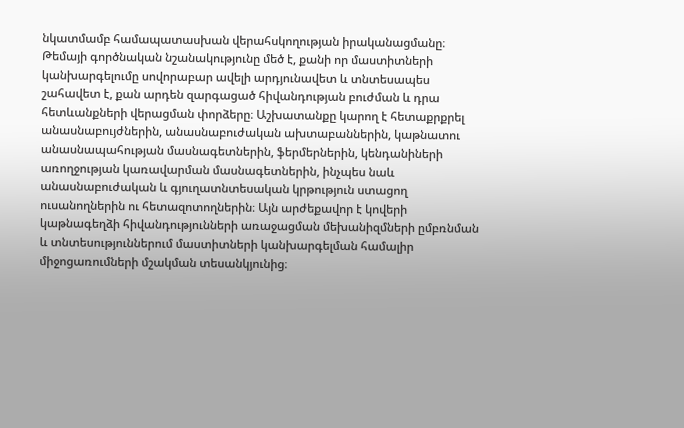նկատմամբ համապատասխան վերահսկողության իրականացմանը։ Թեմայի գործնական նշանակությունը մեծ է, քանի որ մաստիտների կանխարգելումը սովորաբար ավելի արդյունավետ և տնտեսապես շահավետ է, քան արդեն զարգացած հիվանդության բուժման և դրա հետևանքների վերացման փորձերը։ Աշխատանքը կարող է հետաքրքրել անասնաբույժներին, անասնաբուժական ախտաբաններին, կաթնատու անասնապահության մասնագետներին, ֆերմերներին, կենդանիների առողջության կառավարման մասնագետներին, ինչպես նաև անասնաբուժական և գյուղատնտեսական կրթություն ստացող ուսանողներին ու հետազոտողներին։ Այն արժեքավոր է կովերի կաթնագեղձի հիվանդությունների առաջացման մեխանիզմների ըմբռնման և տնտեսություններում մաստիտների կանխարգելման համալիր միջոցառումների մշակման տեսանկյունից։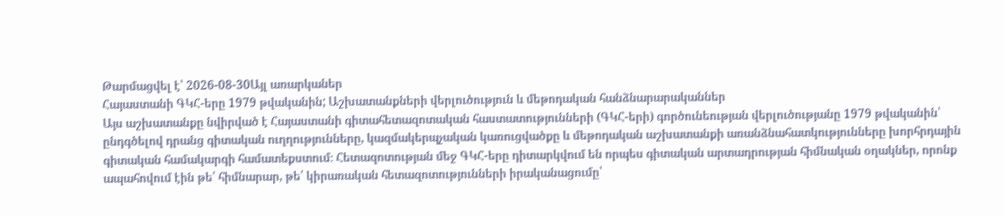Թարմացվել է՝ 2026-08-30Այլ առարկաներ
Հայաստանի ԳԿՀ-երը 1979 թվականին; Աշխատանքների վերլուծություն և մեթոդական հանձնարարականներ
Այս աշխատանքը նվիրված է Հայաստանի գիտահետազոտական հաստատությունների (ԳԿՀ-երի) գործունեության վերլուծությանը 1979 թվականին՝ ընդգծելով դրանց գիտական ուղղությունները, կազմակերպչական կառուցվածքը և մեթոդական աշխատանքի առանձնահատկությունները խորհրդային գիտական համակարգի համատեքստում։ Հետազոտության մեջ ԳԿՀ-երը դիտարկվում են որպես գիտական արտադրության հիմնական օղակներ, որոնք ապահովում էին թե՛ հիմնարար, թե՛ կիրառական հետազոտությունների իրականացումը՝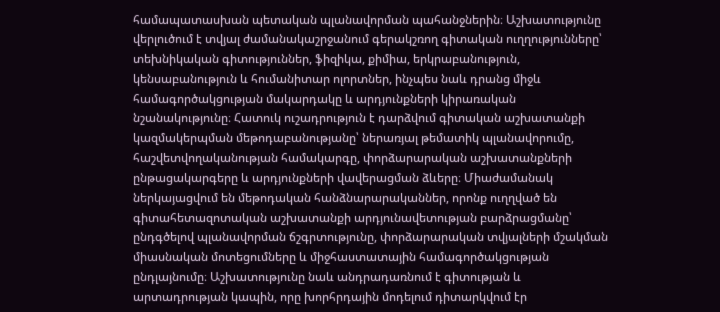համապատասխան պետական պլանավորման պահանջներին։ Աշխատությունը վերլուծում է տվյալ ժամանակաշրջանում գերակշռող գիտական ուղղությունները՝ տեխնիկական գիտություններ, ֆիզիկա, քիմիա, երկրաբանություն, կենսաբանություն և հումանիտար ոլորտներ, ինչպես նաև դրանց միջև համագործակցության մակարդակը և արդյունքների կիրառական նշանակությունը։ Հատուկ ուշադրություն է դարձվում գիտական աշխատանքի կազմակերպման մեթոդաբանությանը՝ ներառյալ թեմատիկ պլանավորումը, հաշվետվողականության համակարգը, փորձարարական աշխատանքների ընթացակարգերը և արդյունքների վավերացման ձևերը։ Միաժամանակ ներկայացվում են մեթոդական հանձնարարականներ, որոնք ուղղված են գիտահետազոտական աշխատանքի արդյունավետության բարձրացմանը՝ ընդգծելով պլանավորման ճշգրտությունը, փորձարարական տվյալների մշակման միասնական մոտեցումները և միջհաստատային համագործակցության ընդլայնումը։ Աշխատությունը նաև անդրադառնում է գիտության և արտադրության կապին, որը խորհրդային մոդելում դիտարկվում էր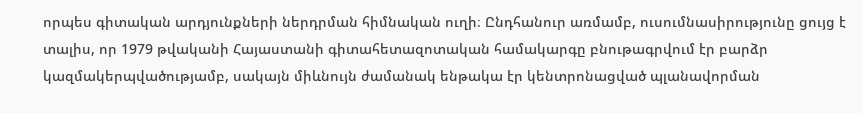որպես գիտական արդյունքների ներդրման հիմնական ուղի։ Ընդհանուր առմամբ, ուսումնասիրությունը ցույց է տալիս, որ 1979 թվականի Հայաստանի գիտահետազոտական համակարգը բնութագրվում էր բարձր կազմակերպվածությամբ, սակայն միևնույն ժամանակ ենթակա էր կենտրոնացված պլանավորման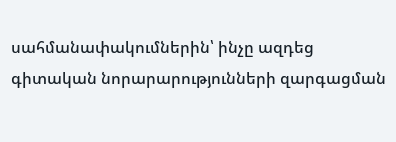սահմանափակումներին՝ ինչը ազդեց գիտական նորարարությունների զարգացման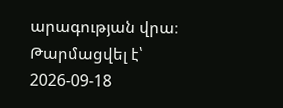արագության վրա։
Թարմացվել է՝ 2026-09-18